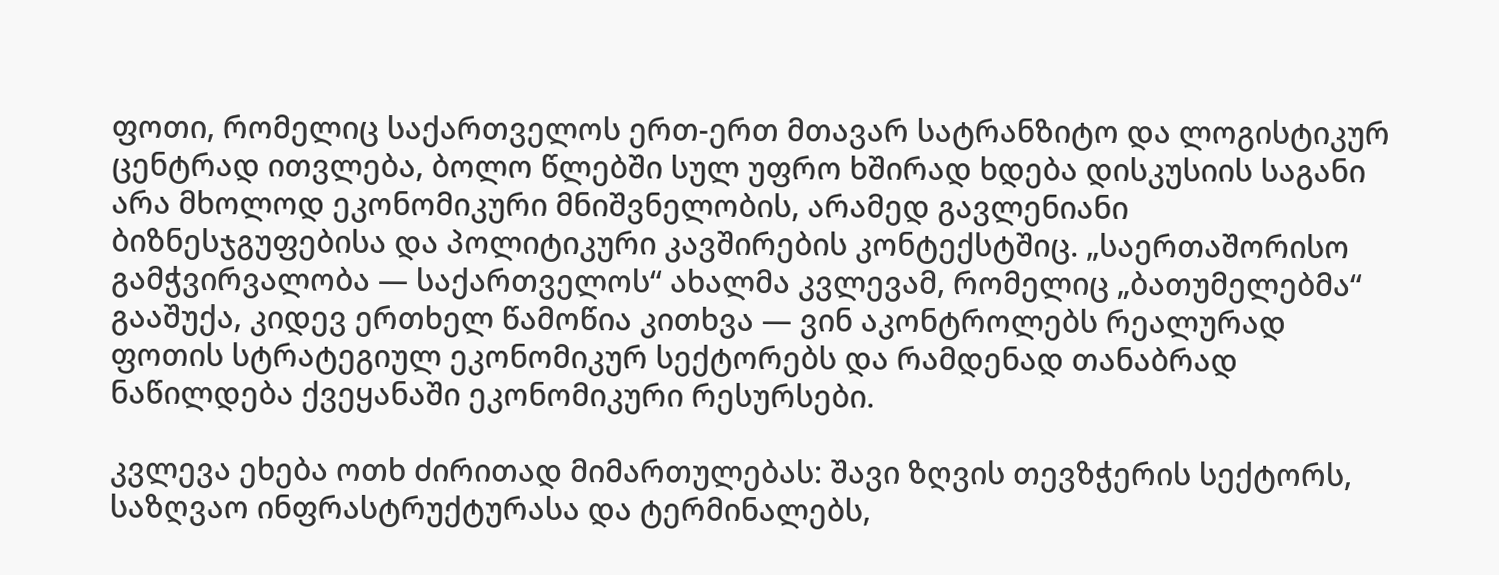ფოთი, რომელიც საქართველოს ერთ-ერთ მთავარ სატრანზიტო და ლოგისტიკურ ცენტრად ითვლება, ბოლო წლებში სულ უფრო ხშირად ხდება დისკუსიის საგანი არა მხოლოდ ეკონომიკური მნიშვნელობის, არამედ გავლენიანი ბიზნესჯგუფებისა და პოლიტიკური კავშირების კონტექსტშიც. „საერთაშორისო გამჭვირვალობა — საქართველოს“ ახალმა კვლევამ, რომელიც „ბათუმელებმა“ გააშუქა, კიდევ ერთხელ წამოწია კითხვა — ვინ აკონტროლებს რეალურად ფოთის სტრატეგიულ ეკონომიკურ სექტორებს და რამდენად თანაბრად ნაწილდება ქვეყანაში ეკონომიკური რესურსები.

კვლევა ეხება ოთხ ძირითად მიმართულებას: შავი ზღვის თევზჭერის სექტორს, საზღვაო ინფრასტრუქტურასა და ტერმინალებს,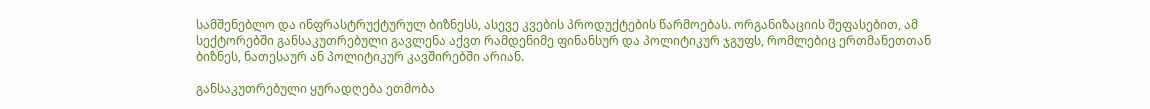სამშენებლო და ინფრასტრუქტურულ ბიზნესს, ასევე კვების პროდუქტების წარმოებას. ორგანიზაციის შეფასებით, ამ სექტორებში განსაკუთრებული გავლენა აქვთ რამდენიმე ფინანსურ და პოლიტიკურ ჯგუფს, რომლებიც ერთმანეთთან ბიზნეს, ნათესაურ ან პოლიტიკურ კავშირებში არიან.

განსაკუთრებული ყურადღება ეთმობა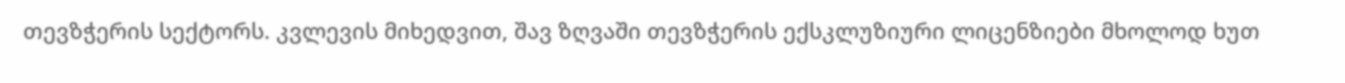თევზჭერის სექტორს. კვლევის მიხედვით, შავ ზღვაში თევზჭერის ექსკლუზიური ლიცენზიები მხოლოდ ხუთ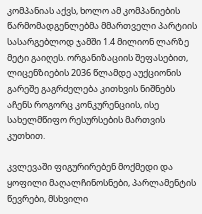კომპანიას აქვს, ხოლო ამ კომპანიების წარმომადგენლებმა მმართველი პარტიის სასარგებლოდ ჯამში 1.4 მილიონ ლარზე მეტი გაიღეს. ორგანიზაციის შეფასებით, ლიცენზიების 2036 წლამდე აუქციონის გარეშე გაგრძელება კითხვის ნიშნებს აჩენს როგორც კონკურენციის, ისე სახელმწიფო რესურსების მართვის კუთხით.

კვლევაში ფიგურირებენ მოქმედი და ყოფილი მაღალჩინოსნები, პარლამენტის წევრები, მსხვილი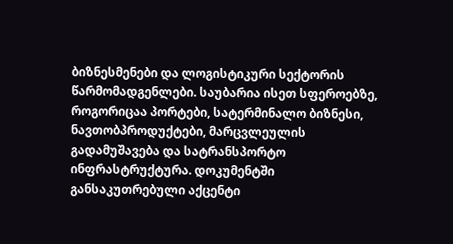ბიზნესმენები და ლოგისტიკური სექტორის წარმომადგენლები. საუბარია ისეთ სფეროებზე, როგორიცაა პორტები, სატერმინალო ბიზნესი, ნავთობპროდუქტები, მარცვლეულის გადამუშავება და სატრანსპორტო ინფრასტრუქტურა. დოკუმენტში განსაკუთრებული აქცენტი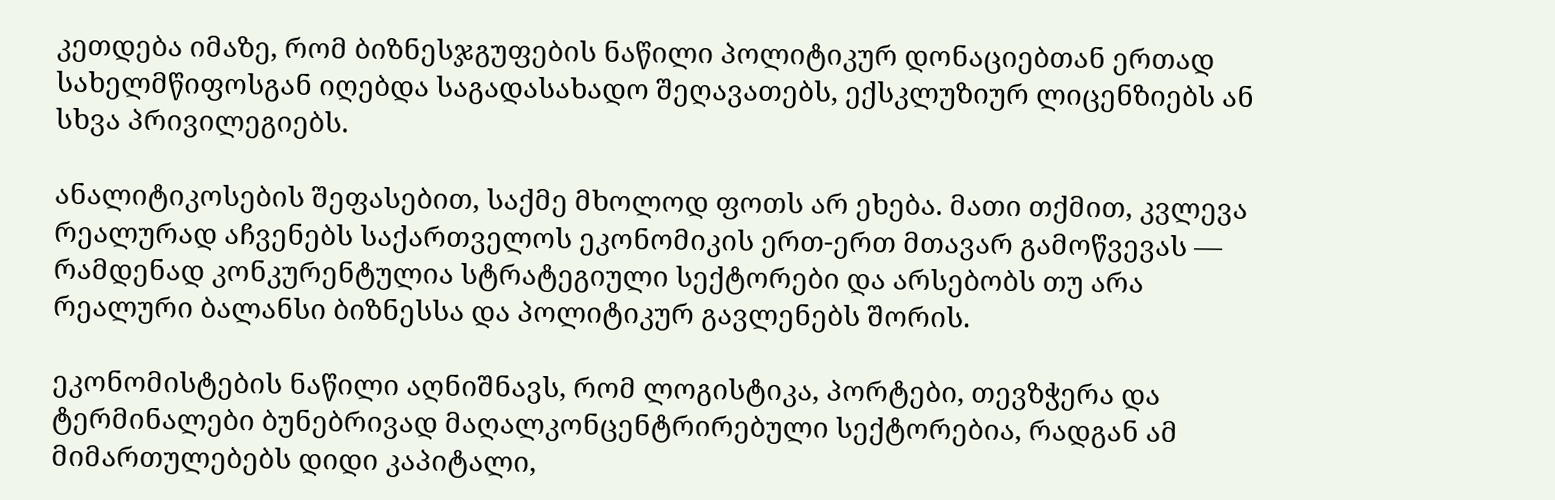კეთდება იმაზე, რომ ბიზნესჯგუფების ნაწილი პოლიტიკურ დონაციებთან ერთად სახელმწიფოსგან იღებდა საგადასახადო შეღავათებს, ექსკლუზიურ ლიცენზიებს ან სხვა პრივილეგიებს.

ანალიტიკოსების შეფასებით, საქმე მხოლოდ ფოთს არ ეხება. მათი თქმით, კვლევა რეალურად აჩვენებს საქართველოს ეკონომიკის ერთ-ერთ მთავარ გამოწვევას — რამდენად კონკურენტულია სტრატეგიული სექტორები და არსებობს თუ არა რეალური ბალანსი ბიზნესსა და პოლიტიკურ გავლენებს შორის.

ეკონომისტების ნაწილი აღნიშნავს, რომ ლოგისტიკა, პორტები, თევზჭერა და ტერმინალები ბუნებრივად მაღალკონცენტრირებული სექტორებია, რადგან ამ მიმართულებებს დიდი კაპიტალი,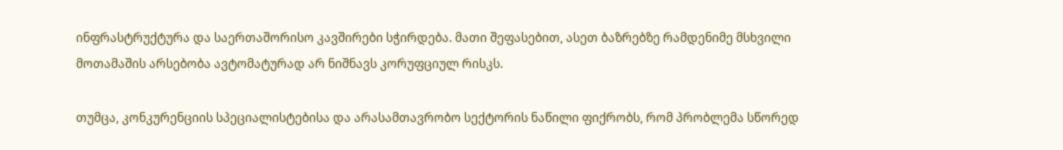ინფრასტრუქტურა და საერთაშორისო კავშირები სჭირდება. მათი შეფასებით, ასეთ ბაზრებზე რამდენიმე მსხვილი მოთამაშის არსებობა ავტომატურად არ ნიშნავს კორუფციულ რისკს.

თუმცა, კონკურენციის სპეციალისტებისა და არასამთავრობო სექტორის ნაწილი ფიქრობს, რომ პრობლემა სწორედ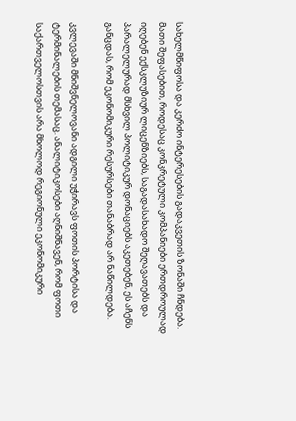სახელმწიფოსა და კერძო ინტერესების გადაკვეთის ზონაში ჩნდება. მათი შეფასებით, როდესაც კონკრეტული კომპანიები ერთდროულად იღებენ ექსკლუზიურ ლიცენზიებს, საგადასახადო შეღავათებს და პარალელურად მსხვილ პოლიტიკურ დონაციებს აკეთებენ, ეს აჩენს განცდას, რომ ეკონომიკური რესურსები თანაბრად არ ნაწილდება.

კვლევაში მნიშვნელოვანი ადგილი უჭირავს ფოთის პორტისა და ტერმინალების თემასაც. ანალიტიკოსები აღნიშნავენ, რომ ფოთი საქართველოსთვის არა მხოლოდ რეგიონული ეკონომიკური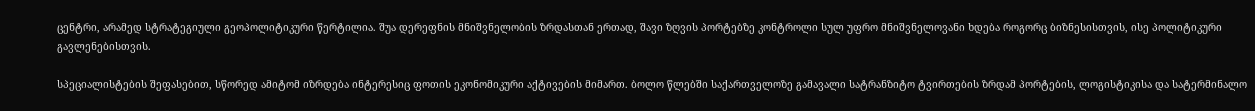ცენტრი, არამედ სტრატეგიული გეოპოლიტიკური წერტილია. შუა დერეფნის მნიშვნელობის ზრდასთან ერთად, შავი ზღვის პორტებზე კონტროლი სულ უფრო მნიშვნელოვანი ხდება როგორც ბიზნესისთვის, ისე პოლიტიკური გავლენებისთვის.

სპეციალისტების შეფასებით, სწორედ ამიტომ იზრდება ინტერესიც ფოთის ეკონომიკური აქტივების მიმართ. ბოლო წლებში საქართველოზე გამავალი სატრანზიტო ტვირთების ზრდამ პორტების, ლოგისტიკისა და სატერმინალო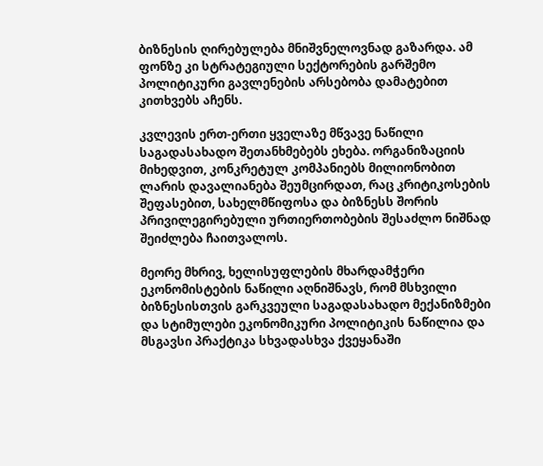ბიზნესის ღირებულება მნიშვნელოვნად გაზარდა. ამ ფონზე კი სტრატეგიული სექტორების გარშემო პოლიტიკური გავლენების არსებობა დამატებით კითხვებს აჩენს.

კვლევის ერთ-ერთი ყველაზე მწვავე ნაწილი საგადასახადო შეთანხმებებს ეხება. ორგანიზაციის მიხედვით, კონკრეტულ კომპანიებს მილიონობით ლარის დავალიანება შეუმცირდათ, რაც კრიტიკოსების შეფასებით, სახელმწიფოსა და ბიზნესს შორის პრივილეგირებული ურთიერთობების შესაძლო ნიშნად შეიძლება ჩაითვალოს.

მეორე მხრივ, ხელისუფლების მხარდამჭერი ეკონომისტების ნაწილი აღნიშნავს, რომ მსხვილი ბიზნესისთვის გარკვეული საგადასახადო მექანიზმები და სტიმულები ეკონომიკური პოლიტიკის ნაწილია და მსგავსი პრაქტიკა სხვადასხვა ქვეყანაში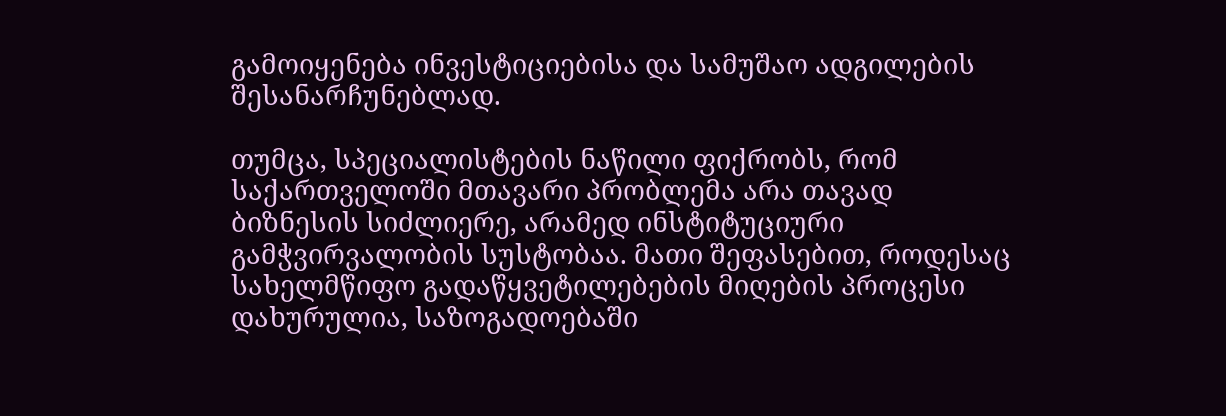გამოიყენება ინვესტიციებისა და სამუშაო ადგილების შესანარჩუნებლად.

თუმცა, სპეციალისტების ნაწილი ფიქრობს, რომ საქართველოში მთავარი პრობლემა არა თავად ბიზნესის სიძლიერე, არამედ ინსტიტუციური გამჭვირვალობის სუსტობაა. მათი შეფასებით, როდესაც სახელმწიფო გადაწყვეტილებების მიღების პროცესი დახურულია, საზოგადოებაში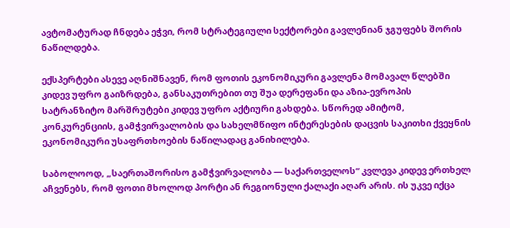ავტომატურად ჩნდება ეჭვი, რომ სტრატეგიული სექტორები გავლენიან ჯგუფებს შორის ნაწილდება.

ექსპერტები ასევე აღნიშნავენ, რომ ფოთის ეკონომიკური გავლენა მომავალ წლებში კიდევ უფრო გაიზრდება, განსაკუთრებით თუ შუა დერეფანი და აზია-ევროპის სატრანზიტო მარშრუტები კიდევ უფრო აქტიური გახდება. სწორედ ამიტომ, კონკურენციის, გამჭვირვალობის და სახელმწიფო ინტერესების დაცვის საკითხი ქვეყნის ეკონომიკური უსაფრთხოების ნაწილადაც განიხილება.

საბოლოოდ, „საერთაშორისო გამჭვირვალობა — საქართველოს“ კვლევა კიდევ ერთხელ აჩვენებს, რომ ფოთი მხოლოდ პორტი ან რეგიონული ქალაქი აღარ არის. ის უკვე იქცა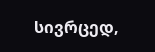სივრცედ,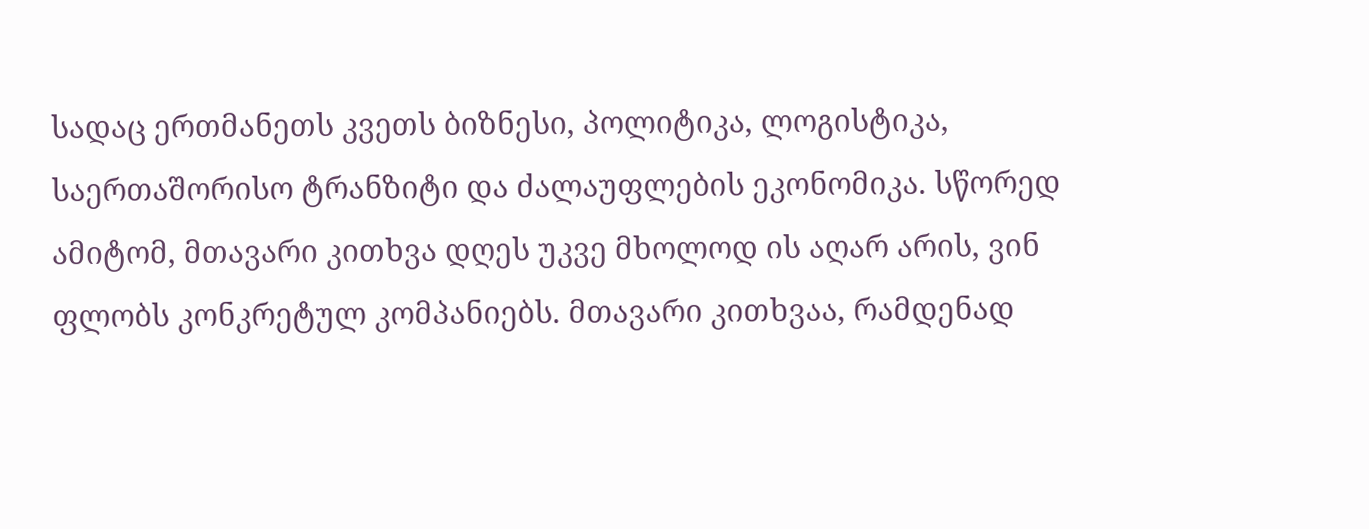სადაც ერთმანეთს კვეთს ბიზნესი, პოლიტიკა, ლოგისტიკა, საერთაშორისო ტრანზიტი და ძალაუფლების ეკონომიკა. სწორედ ამიტომ, მთავარი კითხვა დღეს უკვე მხოლოდ ის აღარ არის, ვინ ფლობს კონკრეტულ კომპანიებს. მთავარი კითხვაა, რამდენად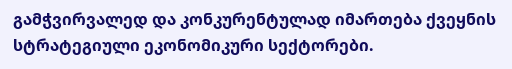გამჭვირვალედ და კონკურენტულად იმართება ქვეყნის სტრატეგიული ეკონომიკური სექტორები.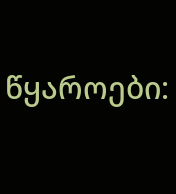წყაროები: